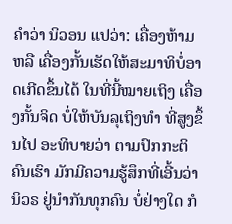ຄຳວ່າ ນິວອນ ແປວ່າ: ເຄື່ອງຫ້າມ ຫລື ເຄື່ອງກັ້ນເຮັດໃຫ້ສະມາທິບໍ່ອາດເກີດຂຶ້ນໄດ້ ໃນທີ່ນີ້ໝາຍເຖິງ ເຄື່ອງກັ້ນຈິດ ບໍ່ໃຫ້ບັນລຸເຖິງທຳ ທີ່ສູງຂຶ້ນໄປ ອະທິບາຍວ່າ ຕາມປົກກະຕິ ຄົນເຮົາ ມັກມີຄວາມຮູ້ສຶກທີ່ເອີ້ນວ່າ ນິວຣ ຢູ່ນຳກັນທຸກຄົນ ບໍ່ຢ່າງໃດ ກໍ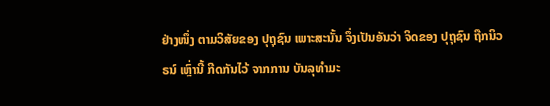ຢ່າງໜຶ່ງ ຕາມວິສັຍຂອງ ປຸຖຸຊົນ ເພາະສະນັ້ນ ຈຶ່ງເປັນອັນວ່າ ຈິດຂອງ ປຸຖຸຊົນ ຖືກນິວຣນ໌ ເຫຼົ່ານີ້ ກີດກັນໄວ້ ຈາກການ ບັນລຸທຳມະ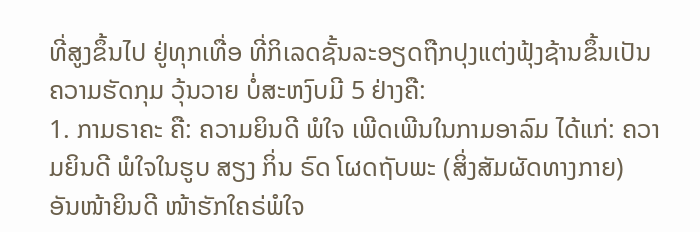ທີ່ສູງຂຶ້ນໄປ ຢູ່ທຸກເທື່ອ ທີ່ກິເລດຊັ້ນລະອຽດຖືກປຸງແຕ່ງຟຸ້ງຊ້ານຂຶ້ນເປັນຄວາມຮັດກຸມ ວຸ້ນວາຍ ບໍ່ສະຫງົບມີ 5 ຢ່າງຄື:
1. ກາມຣາຄະ ຄື: ຄວາມຍິນດີ ພໍໃຈ ເພີດເພີນໃນກາມອາລົມ ໄດ້ແກ່: ຄວາມຍິນດີ ພໍໃຈໃນຮູບ ສຽງ ກິ່ນ ຣົດ ໂຜດຖັບພະ (ສິ່ງສັມຜັດທາງກາຍ) ອັນໜ້າຍິນດີ ໜ້າຮັກໃຄຣ່ພໍໃຈ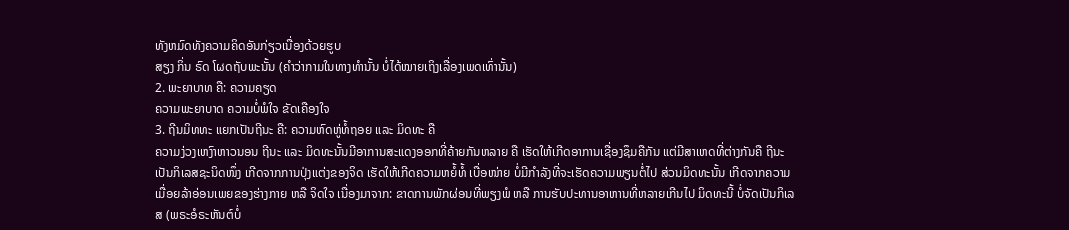ທັງຫມົດທັງຄວາມຄິດອັນກ່ຽວເນື່ອງດ້ວຍຮູບ
ສຽງ ກິ່ນ ຣົດ ໂຜດຖັບພະນັ້ນ (ຄຳວ່າກາມໃນທາງທຳນັ້ນ ບໍ່ໄດ້ໝາຍເຖິງເລື່ອງເພດເທົ່ານັ້ນ)
2. ພະຍາບາທ ຄື: ຄວາມຄຽດ
ຄວາມພະຍາບາດ ຄວາມບໍ່ພໍໃຈ ຂັດເຄືອງໃຈ
3. ຖີນມິທທະ ແຍກເປັນຖີນະ ຄື: ຄວາມຫົດຫູ່ທໍ້ຖອຍ ແລະ ມິດທະ ຄື
ຄວາມງ່ວງເຫງົາຫາວນອນ ຖີນະ ແລະ ມິດທະນັ້ນມີອາການສະແດງອອກທີ່ຄ້າຍກັນຫລາຍ ຄື ເຮັດໃຫ້ເກີດອາການເຊື່ອງຊຶມຄືກັນ ແຕ່ມີສາເຫດທີ່ຕ່າງກັນຄື ຖີນະເປັນກິເລສຊະນິດໜຶ່ງ ເກີດຈາກການປຸ່ງແຕ່ງຂອງຈິດ ເຮັດໃຫ້ເກີດຄວາມຫຍໍ້ທໍ້ ເບື່ອໜ່າຍ ບໍ່ມີກຳລັງທີ່ຈະເຮັດຄວາມພຽນຕໍ່ໄປ ສ່ວນມິດທະນັ້ນ ເກີດຈາກຄວາມເມື່ອຍລ້າອ່ອນເພຍຂອງຮ່າງກາຍ ຫລື ຈິດໃຈ ເນື່ອງມາຈາກ: ຂາດການພັກຜ່ອນທີ່ພຽງພໍ ຫລື ການຮັບປະທານອາຫານທີ່ຫລາຍເກີນໄປ ມິດທະນີ້ ບໍ່ຈັດເປັນກິເລສ (ພຣະອໍຣະຫັນຕ໌ບໍ່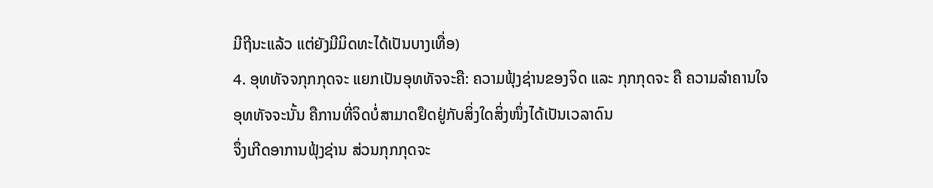ມີຖີນະແລ້ວ ແຕ່ຍັງມີມິດທະໄດ້ເປັນບາງເທື່ອ)
4. ອຸທທັຈຈກຸກກຸດຈະ ແຍກເປັນອຸທທັຈຈະຄື: ຄວາມຟຸ້ງຊ່ານຂອງຈິດ ແລະ ກຸກກຸດຈະ ຄື ຄວາມລໍາຄານໃຈ
ອຸທທັຈຈະນັ້ນ ຄືການທີ່ຈິດບໍ່ສາມາດຢຶດຢູ່ກັບສິ່ງໃດສິ່ງໜຶ່ງໄດ້ເປັນເວລາດົນ
ຈຶ່ງເກີດອາການຟຸ້ງຊ່ານ ສ່ວນກຸກກຸດຈະ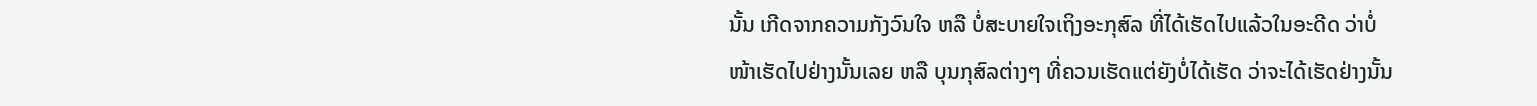ນັ້ນ ເກີດຈາກຄວາມກັງວົນໃຈ ຫລື ບໍ່ສະບາຍໃຈເຖິງອະກຸສົລ ທີ່ໄດ້ເຮັດໄປແລ້ວໃນອະດີດ ວ່າບໍ່ໜ້າເຮັດໄປຢ່າງນັ້ນເລຍ ຫລື ບຸນກຸສົລຕ່າງໆ ທີ່ຄວນເຮັດແຕ່ຍັງບໍ່ໄດ້ເຮັດ ວ່າຈະໄດ້ເຮັດຢ່າງນັ້ນ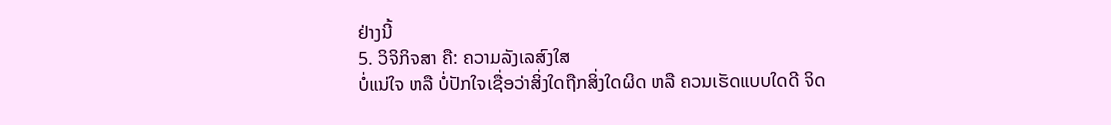ຢ່າງນີ້
5. ວິຈິກິຈສາ ຄື: ຄວາມລັງເລສົງໃສ
ບໍ່ແນ່ໃຈ ຫລື ບໍ່ປັກໃຈເຊື່ອວ່າສິ່ງໃດຖືກສິ່ງໃດຜິດ ຫລື ຄວນເຮັດແບບໃດດີ ຈິດ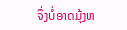ຈຶ່ງບໍ່ອາດມຸ້ງຫ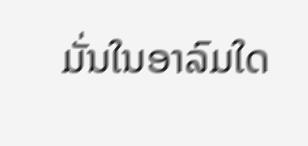ມັ່ນໃນອາລົມໃດ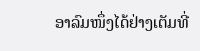ອາລົມໜຶ່ງໄດ້ຢ່າງເຕັມທີ່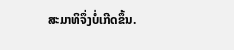ສະມາທິຈຶ່ງບໍ່ເກີດຂຶ້ນ.